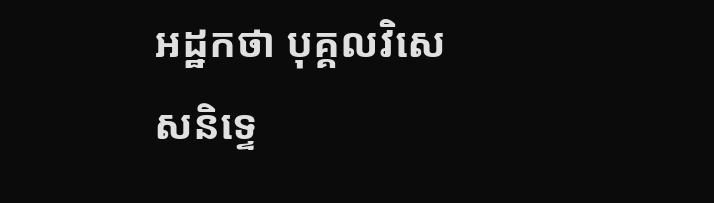អដ្ឋកថា បុគ្គលវិសេសនិទ្ទេ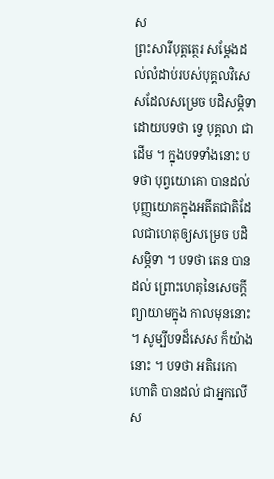ស
ព្រះសារីបុត្តត្ថេរ សម្តែងដល់លំដាប់របស់បុគ្គលវិសេសដែលសម្រេច បដិសម្ភិទាដោយបទថា ទ្វេ បុគ្គលា ជាដើម ។ ក្នុងបទទាំងនោះ បទថា បុព្វយោគោ បានដល់ បុញ្ញយោគក្នុងអតីតជាតិដែលជាហេតុឲ្យសម្រេច បដិសម្ភិទា ។ បទថា តេន បានដល់ ព្រោះហេតុនៃសេចក្តីព្យាយាមក្នុង កាលមុននោះ ។ សូម្បីបទដ៏សេស ក៏យ៉ាងនោះ ។ បទថា អតិរេកោ ហោតិ បានដល់ ជាអ្នកលើស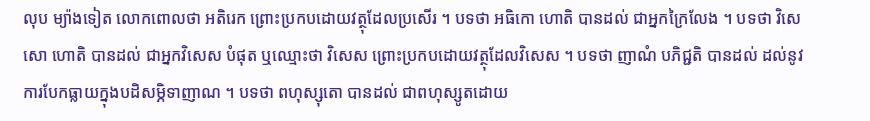លុប ម្យ៉ាងទៀត លោកពោលថា អតិរេក ព្រោះប្រកបដោយវត្ថុដែលប្រសើរ ។ បទថា អធិកោ ហោតិ បានដល់ ជាអ្នកក្រៃលែង ។ បទថា វិសេសោ ហោតិ បានដល់ ជាអ្នកវិសេស បំផុត ឬឈ្មោះថា វិសេស ព្រោះប្រកបដោយវត្ថុដែលវិសេស ។ បទថា ញាណំ បភិជ្ជតិ បានដល់ ដល់នូវការបែកធ្លាយក្នុងបដិសម្ភិទាញាណ ។ បទថា ពហុស្សុតោ បានដល់ ជាពហុស្សូតដោយ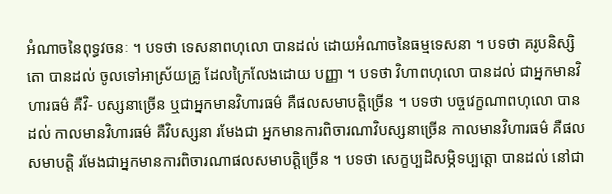អំណាចនៃពុទ្ធវចនៈ ។ បទថា ទេសនាពហុលោ បានដល់ ដោយអំណាចនៃធម្មទេសនា ។ បទថា គរូបនិស្សិតោ បានដល់ ចូលទៅអាស្រ័យគ្រូ ដែលក្រៃលែងដោយ បញ្ញា ។ បទថា វិហាពហុលោ បានដល់ ជាអ្នកមានវិហារធម៌ គឺវិ- បស្សនាច្រើន ឬជាអ្នកមានវិហារធម៌ គឺផលសមាបត្តិច្រើន ។ បទថា បច្ចវេក្ខណាពហុលោ បានដល់ កាលមានវិហារធម៌ គឺវិបស្សនា រមែងជា អ្នកមានការពិចារណាវិបស្សនាច្រើន កាលមានវិហារធម៌ គឺផលសមាបត្តិ រមែងជាអ្នកមានការពិចារណាផលសមាបត្តិច្រើន ។ បទថា សេក្ខប្បដិសម្ភិទប្បត្តោ បានដល់ នៅជា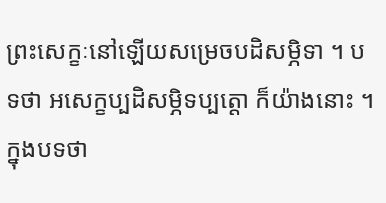ព្រះសេក្ខៈនៅឡើយសម្រេចបដិសម្ភិទា ។ បទថា អសេក្ខប្បដិសម្ភិទប្បត្តោ ក៏យ៉ាងនោះ ។ ក្នុងបទថា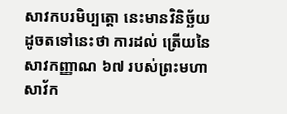សាវកបរមិប្បត្តោ នេះមានវិនិច្ឆ័យដូចតទៅនេះថា ការដល់ ត្រើយនៃសាវកញ្ញាណ ៦៧ របស់ព្រះមហាសាវ័ក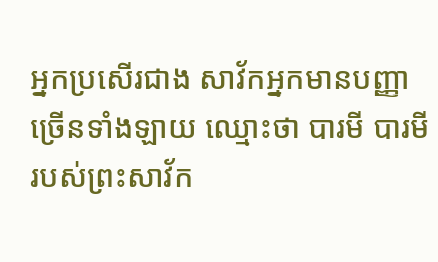អ្នកប្រសើរជាង សាវ័កអ្នកមានបញ្ញាច្រើនទាំងឡាយ ឈ្មោះថា បារមី បារមីរបស់ព្រះសាវ័ក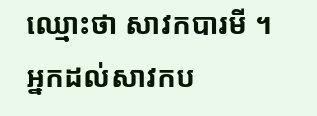ឈ្មោះថា សាវកបារមី ។ អ្នកដល់សាវកប